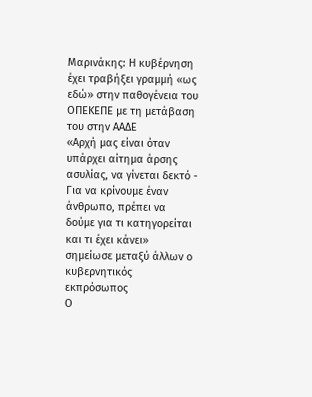Μαρινάκης: Η κυβέρνηση έχει τραβήξει γραμμή «ως εδώ» στην παθογένεια του ΟΠΕΚΕΠΕ με τη μετάβαση του στην ΑΑΔΕ
«Αρχή μας είναι όταν υπάρχει αίτημα άρσης ασυλίας, να γίνεται δεκτό - Για να κρίνουμε έναν άνθρωπο, πρέπει να δούμε για τι κατηγορείται και τι έχει κάνει» σημείωσε μεταξύ άλλων ο κυβερνητικός εκπρόσωπος
Ο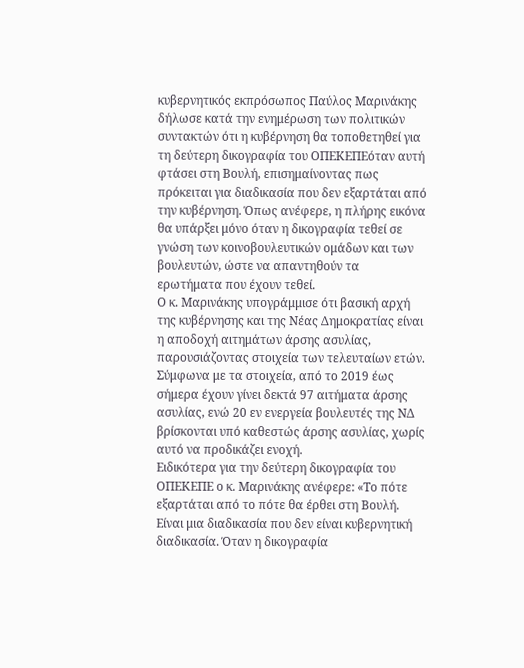κυβερνητικός εκπρόσωπος Παύλος Μαρινάκης δήλωσε κατά την ενημέρωση των πολιτικών συντακτών ότι η κυβέρνηση θα τοποθετηθεί για τη δεύτερη δικογραφία του ΟΠΕΚΕΠΕόταν αυτή φτάσει στη Βουλή, επισημαίνοντας πως πρόκειται για διαδικασία που δεν εξαρτάται από την κυβέρνηση. Όπως ανέφερε, η πλήρης εικόνα θα υπάρξει μόνο όταν η δικογραφία τεθεί σε γνώση των κοινοβουλευτικών ομάδων και των βουλευτών, ώστε να απαντηθούν τα ερωτήματα που έχουν τεθεί.
Ο κ. Μαρινάκης υπογράμμισε ότι βασική αρχή της κυβέρνησης και της Νέας Δημοκρατίας είναι η αποδοχή αιτημάτων άρσης ασυλίας, παρουσιάζοντας στοιχεία των τελευταίων ετών. Σύμφωνα με τα στοιχεία, από το 2019 έως σήμερα έχουν γίνει δεκτά 97 αιτήματα άρσης ασυλίας, ενώ 20 εν ενεργεία βουλευτές της ΝΔ βρίσκονται υπό καθεστώς άρσης ασυλίας, χωρίς αυτό να προδικάζει ενοχή.
Ειδικότερα για την δεύτερη δικογραφία του ΟΠΕΚΕΠΕ ο κ. Μαρινάκης ανέφερε: «Το πότε εξαρτάται από το πότε θα έρθει στη Βουλή. Είναι μια διαδικασία που δεν είναι κυβερνητική διαδικασία. Όταν η δικογραφία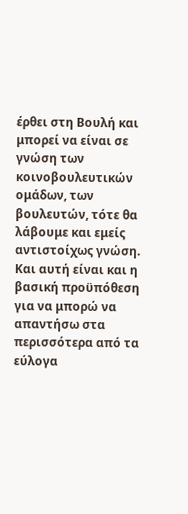έρθει στη Βουλή και μπορεί να είναι σε γνώση των κοινοβουλευτικών ομάδων, των βουλευτών, τότε θα λάβουμε και εμείς αντιστοίχως γνώση. Και αυτή είναι και η βασική προϋπόθεση για να μπορώ να απαντήσω στα περισσότερα από τα εύλογα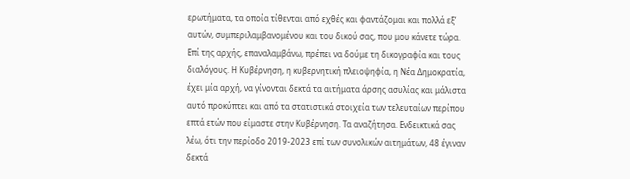ερωτήματα, τα οποία τίθενται από εχθές και φαντάζομαι και πολλά εξ’ αυτών, συμπεριλαμβανομένου και του δικού σας, που μου κάνετε τώρα. Επί της αρχής, επαναλαμβάνω, πρέπει να δούμε τη δικογραφία και τους διαλόγους. Η Κυβέρνηση, η κυβερνητική πλειοψηφία, η Νέα Δημοκρατία, έχει μία αρχή, να γίνονται δεκτά τα αιτήματα άρσης ασυλίας και μάλιστα αυτό προκύπτει και από τα στατιστικά στοιχεία των τελευταίων περίπου επτά ετών που είμαστε στην Κυβέρνηση. Τα αναζήτησα. Ενδεικτικά σας λέω, ότι την περίοδο 2019-2023 επί των συνολικών αιτημάτων, 48 έγιναν δεκτά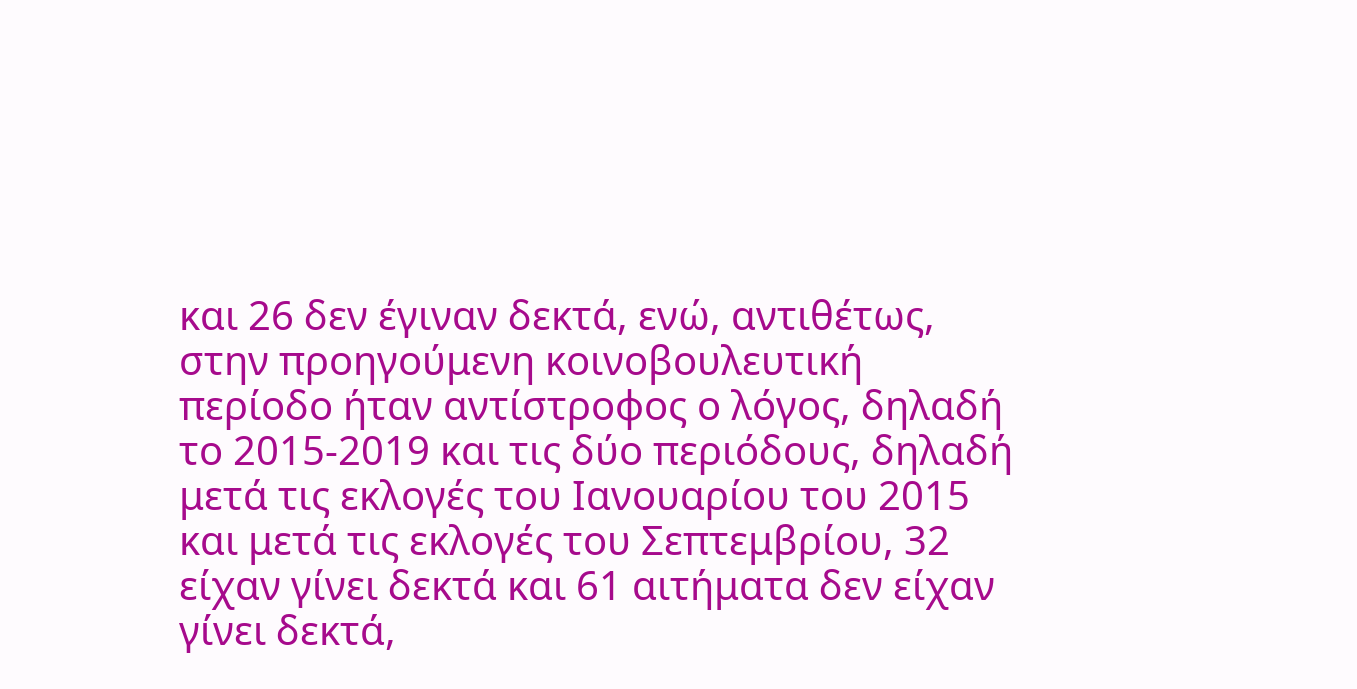και 26 δεν έγιναν δεκτά, ενώ, αντιθέτως, στην προηγούμενη κοινοβουλευτική περίοδο ήταν αντίστροφος ο λόγος, δηλαδή το 2015-2019 και τις δύο περιόδους, δηλαδή μετά τις εκλογές του Ιανουαρίου του 2015 και μετά τις εκλογές του Σεπτεμβρίου, 32 είχαν γίνει δεκτά και 61 αιτήματα δεν είχαν γίνει δεκτά,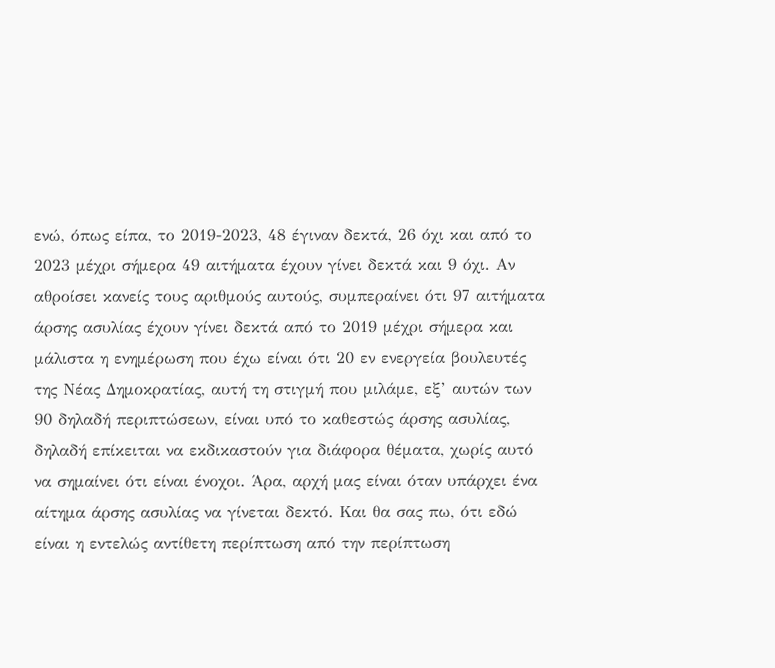ενώ, όπως είπα, το 2019-2023, 48 έγιναν δεκτά, 26 όχι και από το 2023 μέχρι σήμερα 49 αιτήματα έχουν γίνει δεκτά και 9 όχι. Αν αθροίσει κανείς τους αριθμούς αυτούς, συμπεραίνει ότι 97 αιτήματα άρσης ασυλίας έχουν γίνει δεκτά από το 2019 μέχρι σήμερα και μάλιστα η ενημέρωση που έχω είναι ότι 20 εν ενεργεία βουλευτές της Νέας Δημοκρατίας, αυτή τη στιγμή που μιλάμε, εξ’ αυτών των 90 δηλαδή περιπτώσεων, είναι υπό το καθεστώς άρσης ασυλίας, δηλαδή επίκειται να εκδικαστούν για διάφορα θέματα, χωρίς αυτό να σημαίνει ότι είναι ένοχοι. Άρα, αρχή μας είναι όταν υπάρχει ένα αίτημα άρσης ασυλίας να γίνεται δεκτό. Και θα σας πω, ότι εδώ είναι η εντελώς αντίθετη περίπτωση από την περίπτωση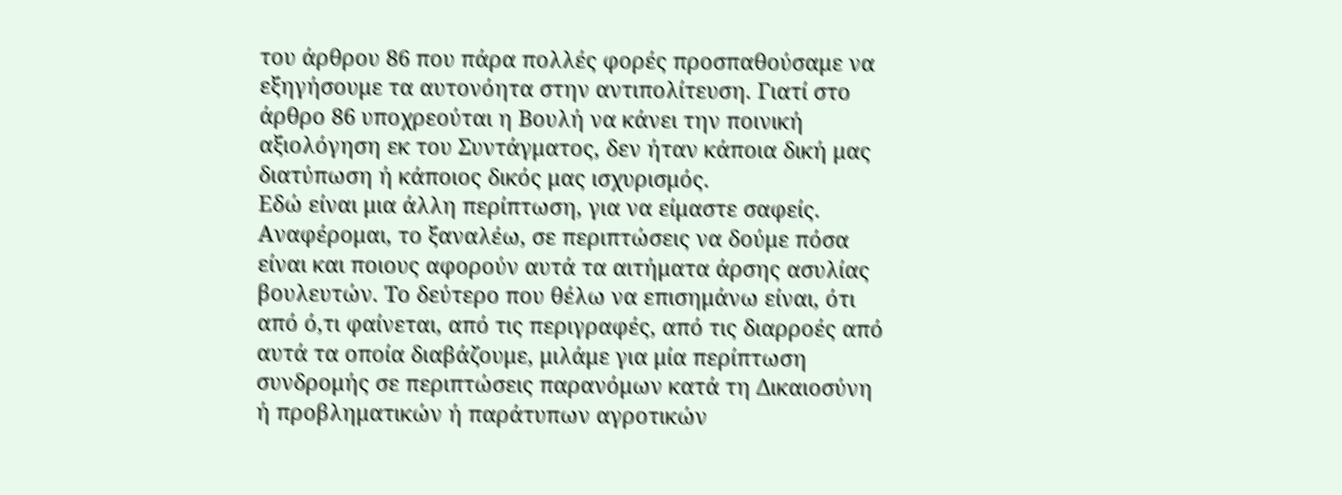του άρθρου 86 που πάρα πολλές φορές προσπαθούσαμε να εξηγήσουμε τα αυτονόητα στην αντιπολίτευση. Γιατί στο άρθρο 86 υποχρεούται η Βουλή να κάνει την ποινική αξιολόγηση εκ του Συντάγματος, δεν ήταν κάποια δική μας διατύπωση ή κάποιος δικός μας ισχυρισμός.
Εδώ είναι μια άλλη περίπτωση, για να είμαστε σαφείς. Αναφέρομαι, το ξαναλέω, σε περιπτώσεις να δούμε πόσα είναι και ποιους αφορούν αυτά τα αιτήματα άρσης ασυλίας βουλευτών. Το δεύτερο που θέλω να επισημάνω είναι, ότι από ό,τι φαίνεται, από τις περιγραφές, από τις διαρροές από αυτά τα οποία διαβάζουμε, μιλάμε για μία περίπτωση συνδρομής σε περιπτώσεις παρανόμων κατά τη Δικαιοσύνη ή προβληματικών ή παράτυπων αγροτικών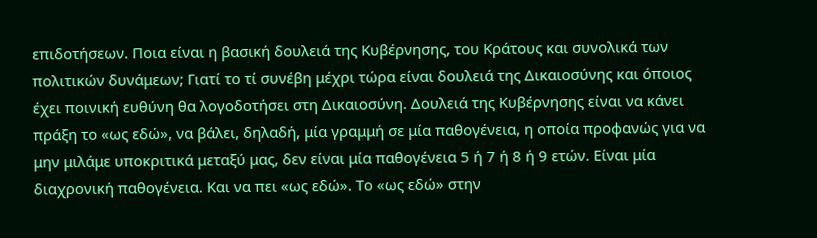επιδοτήσεων. Ποια είναι η βασική δουλειά της Κυβέρνησης, του Κράτους και συνολικά των πολιτικών δυνάμεων; Γιατί το τί συνέβη μέχρι τώρα είναι δουλειά της Δικαιοσύνης και όποιος έχει ποινική ευθύνη θα λογοδοτήσει στη Δικαιοσύνη. Δουλειά της Κυβέρνησης είναι να κάνει πράξη το «ως εδώ», να βάλει, δηλαδή, μία γραμμή σε μία παθογένεια, η οποία προφανώς για να μην μιλάμε υποκριτικά μεταξύ μας, δεν είναι μία παθογένεια 5 ή 7 ή 8 ή 9 ετών. Είναι μία διαχρονική παθογένεια. Και να πει «ως εδώ». Το «ως εδώ» στην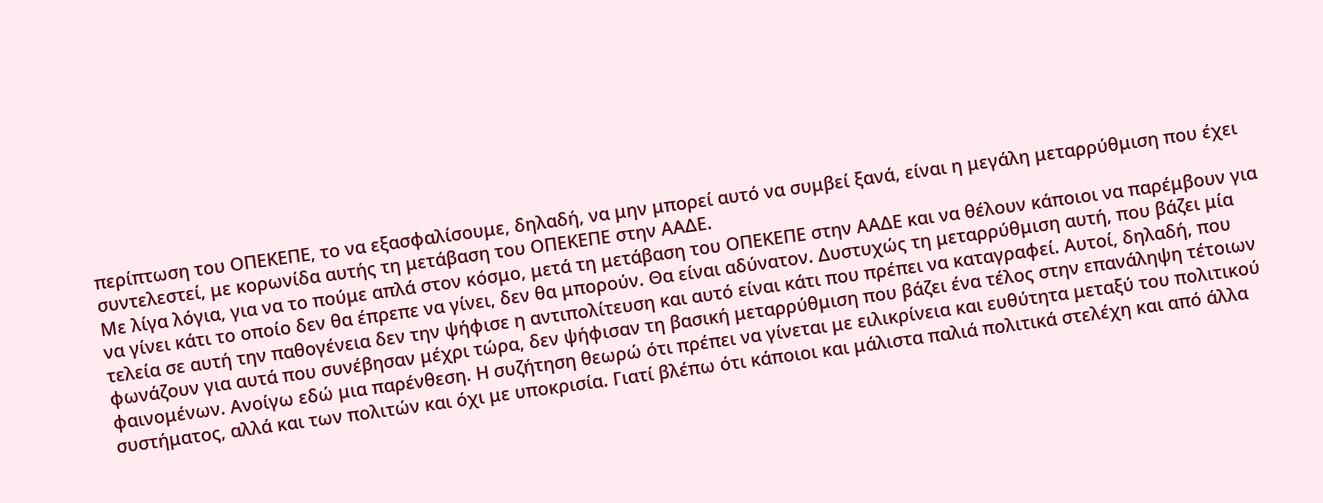περίπτωση του ΟΠΕΚΕΠΕ, το να εξασφαλίσουμε, δηλαδή, να μην μπορεί αυτό να συμβεί ξανά, είναι η μεγάλη μεταρρύθμιση που έχει συντελεστεί, με κορωνίδα αυτής τη μετάβαση του ΟΠΕΚΕΠΕ στην ΑΑΔΕ.
Με λίγα λόγια, για να το πούμε απλά στον κόσμο, μετά τη μετάβαση του ΟΠΕΚΕΠΕ στην ΑΑΔΕ και να θέλουν κάποιοι να παρέμβουν για να γίνει κάτι το οποίο δεν θα έπρεπε να γίνει, δεν θα μπορούν. Θα είναι αδύνατον. Δυστυχώς τη μεταρρύθμιση αυτή, που βάζει μία τελεία σε αυτή την παθογένεια δεν την ψήφισε η αντιπολίτευση και αυτό είναι κάτι που πρέπει να καταγραφεί. Αυτοί, δηλαδή, που φωνάζουν για αυτά που συνέβησαν μέχρι τώρα, δεν ψήφισαν τη βασική μεταρρύθμιση που βάζει ένα τέλος στην επανάληψη τέτοιων φαινομένων. Ανοίγω εδώ μια παρένθεση. Η συζήτηση θεωρώ ότι πρέπει να γίνεται με ειλικρίνεια και ευθύτητα μεταξύ του πολιτικού συστήματος, αλλά και των πολιτών και όχι με υποκρισία. Γιατί βλέπω ότι κάποιοι και μάλιστα παλιά πολιτικά στελέχη και από άλλα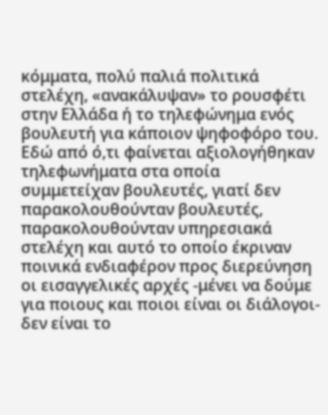κόμματα, πολύ παλιά πολιτικά στελέχη, «ανακάλυψαν» το ρουσφέτι στην Ελλάδα ή το τηλεφώνημα ενός βουλευτή για κάποιον ψηφοφόρο του. Εδώ από ό,τι φαίνεται αξιολογήθηκαν τηλεφωνήματα στα οποία συμμετείχαν βουλευτές, γιατί δεν παρακολουθούνταν βουλευτές, παρακολουθούνταν υπηρεσιακά στελέχη και αυτό το οποίο έκριναν ποινικά ενδιαφέρον προς διερεύνηση οι εισαγγελικές αρχές -μένει να δούμε για ποιους και ποιοι είναι οι διάλογοι- δεν είναι το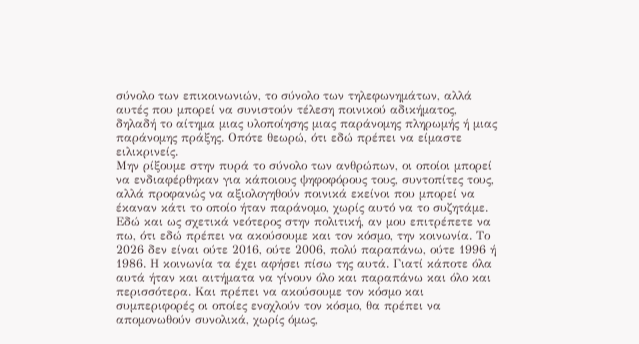σύνολο των επικοινωνιών, το σύνολο των τηλεφωνημάτων, αλλά αυτές που μπορεί να συνιστούν τέλεση ποινικού αδικήματος, δηλαδή το αίτημα μιας υλοποίησης μιας παράνομης πληρωμής ή μιας παράνομης πράξης. Οπότε θεωρώ, ότι εδώ πρέπει να είμαστε ειλικρινείς.
Μην ρίξουμε στην πυρά το σύνολο των ανθρώπων, οι οποίοι μπορεί να ενδιαφέρθηκαν για κάποιους ψηφοφόρους τους, συντοπίτες τους, αλλά προφανώς να αξιολογηθούν ποινικά εκείνοι που μπορεί να έκαναν κάτι το οποίο ήταν παράνομο, χωρίς αυτό να το συζητάμε. Εδώ και ως σχετικά νεότερος στην πολιτική, αν μου επιτρέπετε να πω, ότι εδώ πρέπει να ακούσουμε και τον κόσμο, την κοινωνία. Το 2026 δεν είναι ούτε 2016, ούτε 2006, πολύ παραπάνω, ούτε 1996 ή 1986. Η κοινωνία τα έχει αφήσει πίσω της αυτά. Γιατί κάποτε όλα αυτά ήταν και αιτήματα να γίνουν όλο και παραπάνω και όλο και περισσότερα. Και πρέπει να ακούσουμε τον κόσμο και συμπεριφορές οι οποίες ενοχλούν τον κόσμο, θα πρέπει να απομονωθούν συνολικά, χωρίς όμως,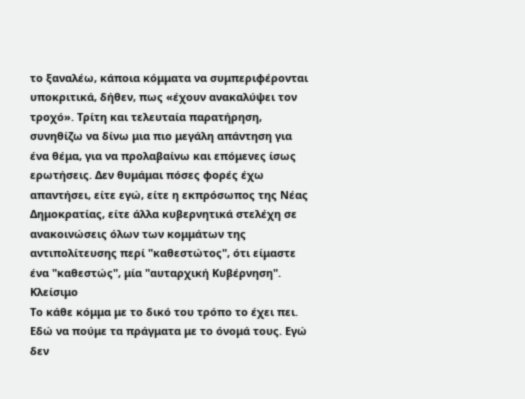το ξαναλέω, κάποια κόμματα να συμπεριφέρονται υποκριτικά, δήθεν, πως «έχουν ανακαλύψει τον τροχό». Τρίτη και τελευταία παρατήρηση, συνηθίζω να δίνω μια πιο μεγάλη απάντηση για ένα θέμα, για να προλαβαίνω και επόμενες ίσως ερωτήσεις. Δεν θυμάμαι πόσες φορές έχω απαντήσει, είτε εγώ, είτε η εκπρόσωπος της Νέας Δημοκρατίας, είτε άλλα κυβερνητικά στελέχη σε ανακοινώσεις όλων των κομμάτων της αντιπολίτευσης περί "καθεστώτος", ότι είμαστε ένα "καθεστώς", μία "αυταρχική Κυβέρνηση".
Κλείσιμο
Το κάθε κόμμα με το δικό του τρόπο το έχει πει. Εδώ να πούμε τα πράγματα με το όνομά τους. Εγώ δεν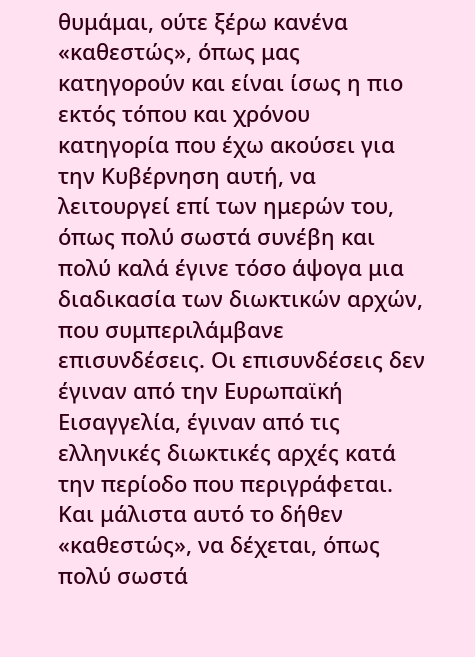θυμάμαι, ούτε ξέρω κανένα «καθεστώς», όπως μας κατηγορούν και είναι ίσως η πιο εκτός τόπου και χρόνου κατηγορία που έχω ακούσει για την Κυβέρνηση αυτή, να λειτουργεί επί των ημερών του, όπως πολύ σωστά συνέβη και πολύ καλά έγινε τόσο άψογα μια διαδικασία των διωκτικών αρχών, που συμπεριλάμβανε επισυνδέσεις. Οι επισυνδέσεις δεν έγιναν από την Ευρωπαϊκή Εισαγγελία, έγιναν από τις ελληνικές διωκτικές αρχές κατά την περίοδο που περιγράφεται. Και μάλιστα αυτό το δήθεν «καθεστώς», να δέχεται, όπως πολύ σωστά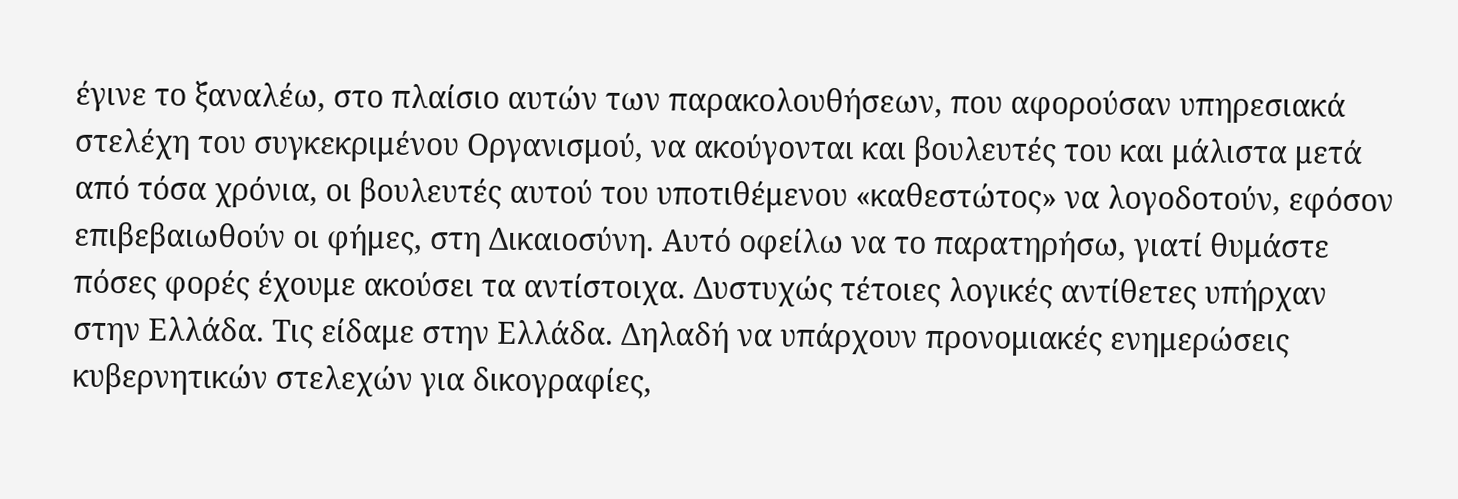έγινε το ξαναλέω, στο πλαίσιο αυτών των παρακολουθήσεων, που αφορούσαν υπηρεσιακά στελέχη του συγκεκριμένου Οργανισμού, να ακούγονται και βουλευτές του και μάλιστα μετά από τόσα χρόνια, οι βουλευτές αυτού του υποτιθέμενου «καθεστώτος» να λογοδοτούν, εφόσον επιβεβαιωθούν οι φήμες, στη Δικαιοσύνη. Αυτό οφείλω να το παρατηρήσω, γιατί θυμάστε πόσες φορές έχουμε ακούσει τα αντίστοιχα. Δυστυχώς τέτοιες λογικές αντίθετες υπήρχαν στην Ελλάδα. Τις είδαμε στην Ελλάδα. Δηλαδή να υπάρχουν προνομιακές ενημερώσεις κυβερνητικών στελεχών για δικογραφίες,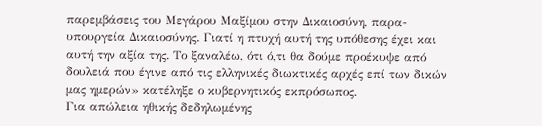παρεμβάσεις του Μεγάρου Μαξίμου στην Δικαιοσύνη, παρα-υπουργεία Δικαιοσύνης. Γιατί η πτυχή αυτή της υπόθεσης έχει και αυτή την αξία της. Το ξαναλέω, ότι ό,τι θα δούμε προέκυψε από δουλειά που έγινε από τις ελληνικές διωκτικές αρχές επί των δικών μας ημερών» κατέληξε ο κυβερνητικός εκπρόσωπος.
Για απώλεια ηθικής δεδηλωμένης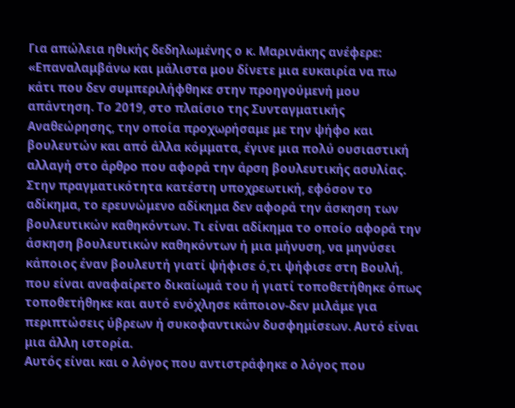Για απώλεια ηθικής δεδηλωμένης ο κ. Μαρινάκης ανέφερε: «Επαναλαμβάνω και μάλιστα μου δίνετε μια ευκαιρία να πω κάτι που δεν συμπεριλήφθηκε στην προηγούμενή μου απάντηση. Το 2019, στο πλαίσιο της Συνταγματικής Αναθεώρησης, την οποία προχωρήσαμε με την ψήφο και βουλευτών και από άλλα κόμματα, έγινε μια πολύ ουσιαστική αλλαγή στο άρθρο που αφορά την άρση βουλευτικής ασυλίας. Στην πραγματικότητα κατέστη υποχρεωτική, εφόσον το αδίκημα, το ερευνώμενο αδίκημα δεν αφορά την άσκηση των βουλευτικών καθηκόντων. Τι είναι αδίκημα το οποίο αφορά την άσκηση βουλευτικών καθηκόντων ή μια μήνυση, να μηνύσει κάποιος έναν βουλευτή γιατί ψήφισε ό,τι ψήφισε στη Βουλή, που είναι αναφαίρετο δικαίωμά του ή γιατί τοποθετήθηκε όπως τοποθετήθηκε και αυτό ενόχλησε κάποιον-δεν μιλάμε για περιπτώσεις ύβρεων ή συκοφαντικών δυσφημίσεων. Αυτό είναι μια άλλη ιστορία.
Αυτός είναι και ο λόγος που αντιστράφηκε ο λόγος που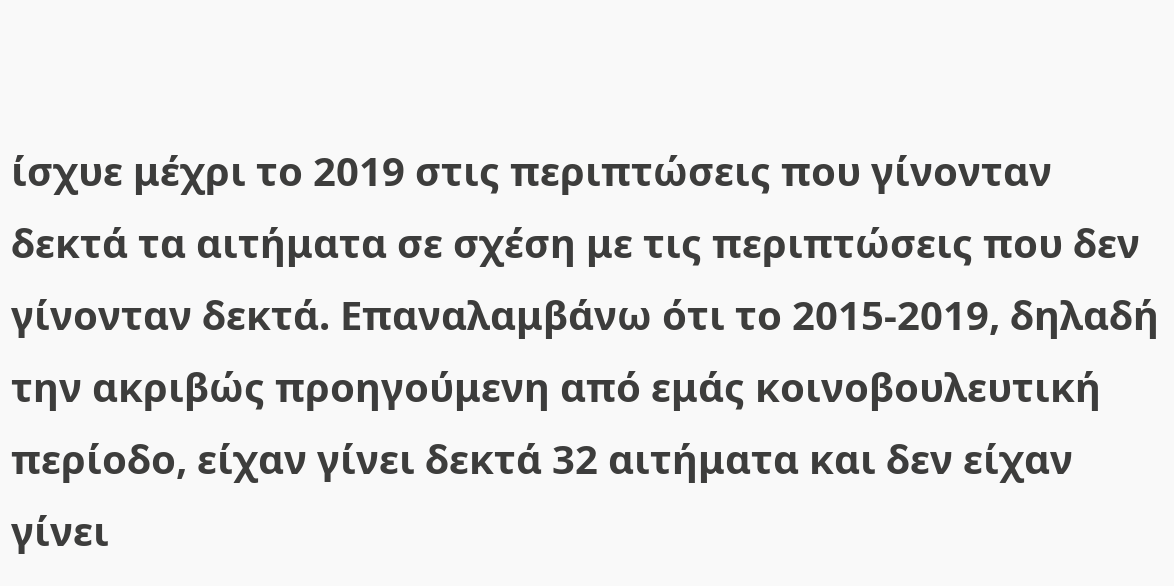ίσχυε μέχρι το 2019 στις περιπτώσεις που γίνονταν δεκτά τα αιτήματα σε σχέση με τις περιπτώσεις που δεν γίνονταν δεκτά. Επαναλαμβάνω ότι το 2015-2019, δηλαδή την ακριβώς προηγούμενη από εμάς κοινοβουλευτική περίοδο, είχαν γίνει δεκτά 32 αιτήματα και δεν είχαν γίνει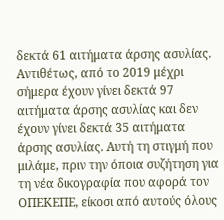δεκτά 61 αιτήματα άρσης ασυλίας. Αντιθέτως, από το 2019 μέχρι σήμερα έχουν γίνει δεκτά 97 αιτήματα άρσης ασυλίας και δεν έχουν γίνει δεκτά 35 αιτήματα άρσης ασυλίας. Αυτή τη στιγμή που μιλάμε, πριν την όποια συζήτηση για τη νέα δικογραφία που αφορά τον ΟΠΕΚΕΠΕ, είκοσι από αυτούς όλους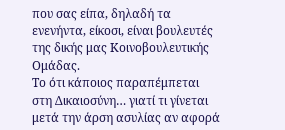που σας είπα, δηλαδή τα ενενήντα, είκοσι, είναι βουλευτές της δικής μας Κοινοβουλευτικής Ομάδας.
Το ότι κάποιος παραπέμπεται στη Δικαιοσύνη… γιατί τι γίνεται μετά την άρση ασυλίας αν αφορά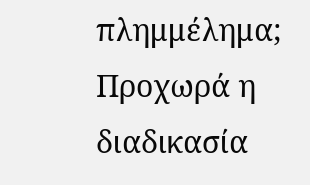πλημμέλημα; Προχωρά η διαδικασία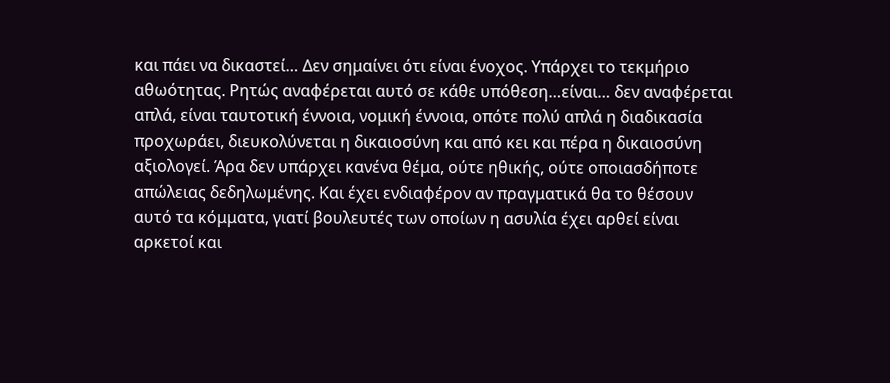και πάει να δικαστεί… Δεν σημαίνει ότι είναι ένοχος. Υπάρχει το τεκμήριο αθωότητας. Ρητώς αναφέρεται αυτό σε κάθε υπόθεση…είναι… δεν αναφέρεται απλά, είναι ταυτοτική έννοια, νομική έννοια, οπότε πολύ απλά η διαδικασία προχωράει, διευκολύνεται η δικαιοσύνη και από κει και πέρα η δικαιοσύνη αξιολογεί. Άρα δεν υπάρχει κανένα θέμα, ούτε ηθικής, ούτε οποιασδήποτε απώλειας δεδηλωμένης. Και έχει ενδιαφέρον αν πραγματικά θα το θέσουν αυτό τα κόμματα, γιατί βουλευτές των οποίων η ασυλία έχει αρθεί είναι αρκετοί και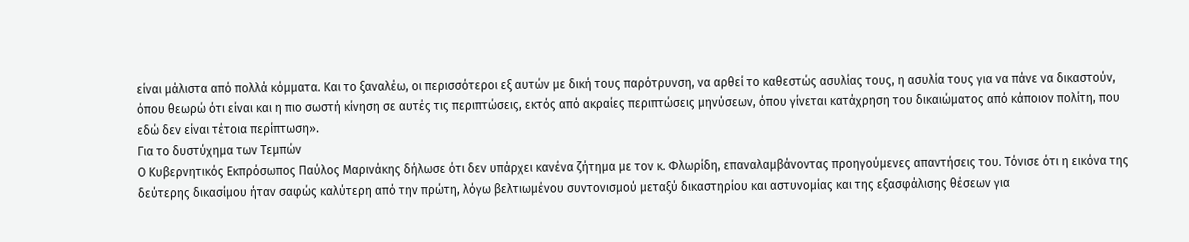είναι μάλιστα από πολλά κόμματα. Και το ξαναλέω, οι περισσότεροι εξ αυτών με δική τους παρότρυνση, να αρθεί το καθεστώς ασυλίας τους, η ασυλία τους για να πάνε να δικαστούν, όπου θεωρώ ότι είναι και η πιο σωστή κίνηση σε αυτές τις περιπτώσεις, εκτός από ακραίες περιπτώσεις μηνύσεων, όπου γίνεται κατάχρηση του δικαιώματος από κάποιον πολίτη, που εδώ δεν είναι τέτοια περίπτωση».
Για το δυστύχημα των Τεμπών
Ο Κυβερνητικός Εκπρόσωπος Παύλος Μαρινάκης δήλωσε ότι δεν υπάρχει κανένα ζήτημα με τον κ. Φλωρίδη, επαναλαμβάνοντας προηγούμενες απαντήσεις του. Τόνισε ότι η εικόνα της δεύτερης δικασίμου ήταν σαφώς καλύτερη από την πρώτη, λόγω βελτιωμένου συντονισμού μεταξύ δικαστηρίου και αστυνομίας και της εξασφάλισης θέσεων για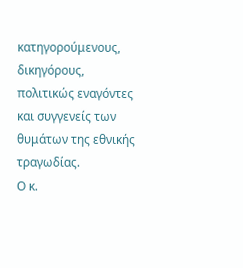κατηγορούμενους, δικηγόρους, πολιτικώς εναγόντες και συγγενείς των θυμάτων της εθνικής τραγωδίας.
Ο κ.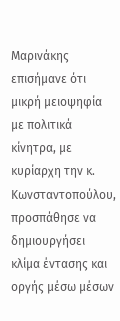Μαρινάκης επισήμανε ότι μικρή μειοψηφία με πολιτικά κίνητρα, με κυρίαρχη την κ. Κωνσταντοπούλου, προσπάθησε να δημιουργήσει κλίμα έντασης και οργής μέσω μέσων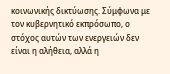κοινωνικής δικτύωσης. Σύμφωνα με τον κυβερνητικό εκπρόσωπο, ο στόχος αυτών των ενεργειών δεν είναι η αλήθεια, αλλά η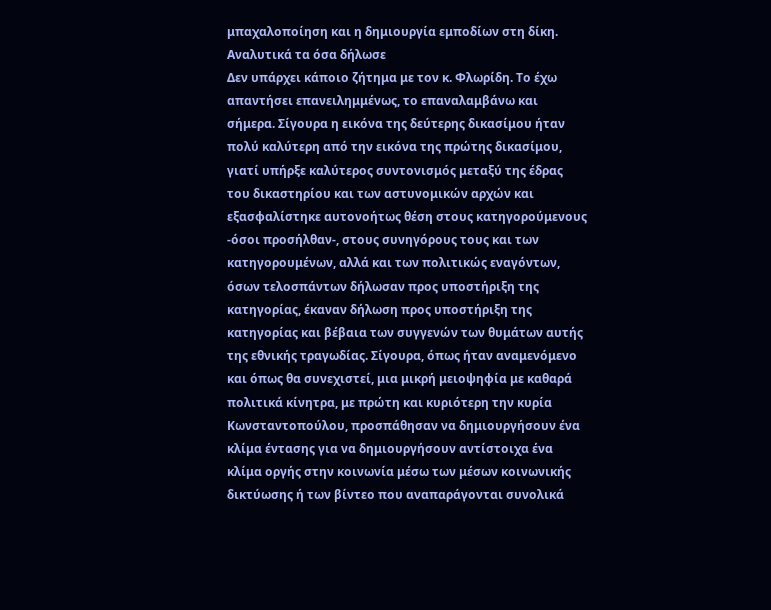μπαχαλοποίηση και η δημιουργία εμποδίων στη δίκη.
Αναλυτικά τα όσα δήλωσε
Δεν υπάρχει κάποιο ζήτημα με τον κ. Φλωρίδη. Το έχω απαντήσει επανειλημμένως, το επαναλαμβάνω και σήμερα. Σίγουρα η εικόνα της δεύτερης δικασίμου ήταν πολύ καλύτερη από την εικόνα της πρώτης δικασίμου, γιατί υπήρξε καλύτερος συντονισμός μεταξύ της έδρας του δικαστηρίου και των αστυνομικών αρχών και εξασφαλίστηκε αυτονοήτως θέση στους κατηγορούμενους -όσοι προσήλθαν-, στους συνηγόρους τους και των κατηγορουμένων, αλλά και των πολιτικώς εναγόντων, όσων τελοσπάντων δήλωσαν προς υποστήριξη της κατηγορίας, έκαναν δήλωση προς υποστήριξη της κατηγορίας και βέβαια των συγγενών των θυμάτων αυτής της εθνικής τραγωδίας. Σίγουρα, όπως ήταν αναμενόμενο και όπως θα συνεχιστεί, μια μικρή μειοψηφία με καθαρά πολιτικά κίνητρα, με πρώτη και κυριότερη την κυρία Κωνσταντοπούλου, προσπάθησαν να δημιουργήσουν ένα κλίμα έντασης για να δημιουργήσουν αντίστοιχα ένα κλίμα οργής στην κοινωνία μέσω των μέσων κοινωνικής δικτύωσης ή των βίντεο που αναπαράγονται συνολικά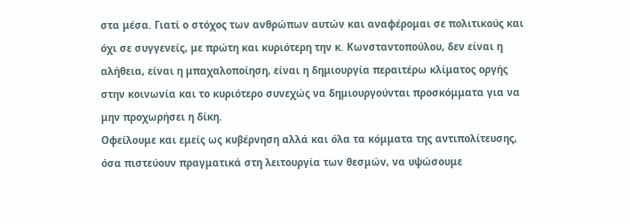στα μέσα. Γιατί ο στόχος των ανθρώπων αυτών και αναφέρομαι σε πολιτικούς και όχι σε συγγενείς, με πρώτη και κυριότερη την κ. Κωνσταντοπούλου, δεν είναι η αλήθεια, είναι η μπαχαλοποίηση, είναι η δημιουργία περαιτέρω κλίματος οργής στην κοινωνία και το κυριότερο συνεχώς να δημιουργούνται προσκόμματα για να μην προχωρήσει η δίκη.
Οφείλουμε και εμείς ως κυβέρνηση αλλά και όλα τα κόμματα της αντιπολίτευσης, όσα πιστεύουν πραγματικά στη λειτουργία των θεσμών, να υψώσουμε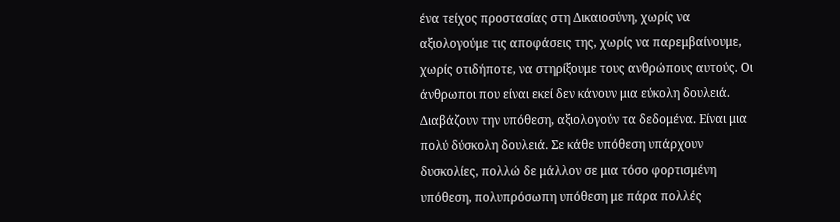ένα τείχος προστασίας στη Δικαιοσύνη, χωρίς να αξιολογούμε τις αποφάσεις της, χωρίς να παρεμβαίνουμε, χωρίς οτιδήποτε, να στηρίξουμε τους ανθρώπους αυτούς. Οι άνθρωποι που είναι εκεί δεν κάνουν μια εύκολη δουλειά. Διαβάζουν την υπόθεση, αξιολογούν τα δεδομένα. Είναι μια πολύ δύσκολη δουλειά. Σε κάθε υπόθεση υπάρχουν δυσκολίες, πολλώ δε μάλλον σε μια τόσο φορτισμένη υπόθεση, πολυπρόσωπη υπόθεση με πάρα πολλές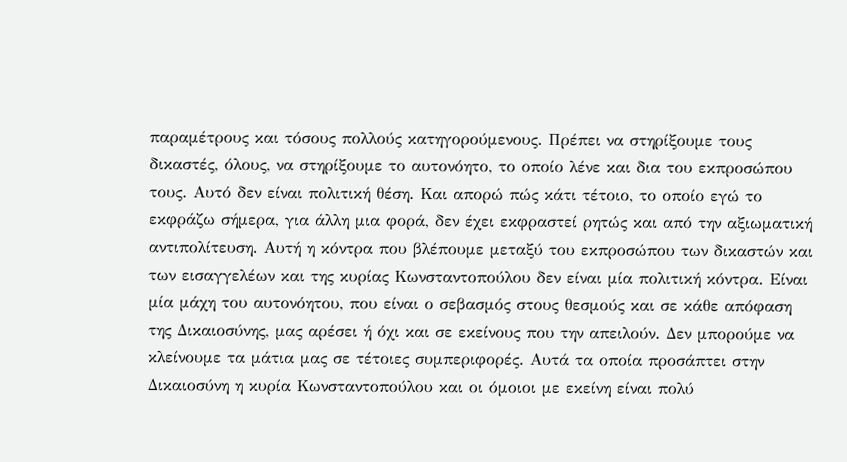παραμέτρους και τόσους πολλούς κατηγορούμενους. Πρέπει να στηρίξουμε τους δικαστές, όλους, να στηρίξουμε το αυτονόητο, το οποίο λένε και δια του εκπροσώπου τους. Αυτό δεν είναι πολιτική θέση. Και απορώ πώς κάτι τέτοιο, το οποίο εγώ το εκφράζω σήμερα, για άλλη μια φορά, δεν έχει εκφραστεί ρητώς και από την αξιωματική αντιπολίτευση. Αυτή η κόντρα που βλέπουμε μεταξύ του εκπροσώπου των δικαστών και των εισαγγελέων και της κυρίας Κωνσταντοπούλου δεν είναι μία πολιτική κόντρα. Είναι μία μάχη του αυτονόητου, που είναι ο σεβασμός στους θεσμούς και σε κάθε απόφαση της Δικαιοσύνης, μας αρέσει ή όχι και σε εκείνους που την απειλούν. Δεν μπορούμε να κλείνουμε τα μάτια μας σε τέτοιες συμπεριφορές. Αυτά τα οποία προσάπτει στην Δικαιοσύνη η κυρία Κωνσταντοπούλου και οι όμοιοι με εκείνη είναι πολύ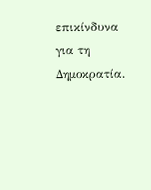επικίνδυνα για τη Δημοκρατία.